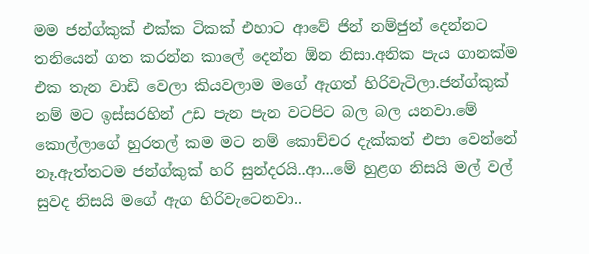මම ජන්ග්කුක් එක්ක ටිකක් එහාට ආවේ ජින් නම්ජුන් දෙන්නට තනියෙන් ගත කරන්න කාලේ දෙන්න ඕන නිසා.අනික පැය ගානක්ම එක තැන වාඩි වෙලා කියවලාම මගේ ඇගත් හිරිවැටිලා.ජන්ග්කුක් නම් මට ඉස්සරහින් උඩ පැන පැන වටපිට බල බල යනවා.මේ කොල්ලාගේ හුරතල් කම මට නම් කොච්චර දැක්කත් එපා වෙන්නේ නෑ.ඇත්තටම ජන්ග්කුක් හරි සුන්දරයි..ආ...මේ හුළග නිසයි මල් වල් සුවද නිසයි මගේ ඇග හිරිවැටෙනවා..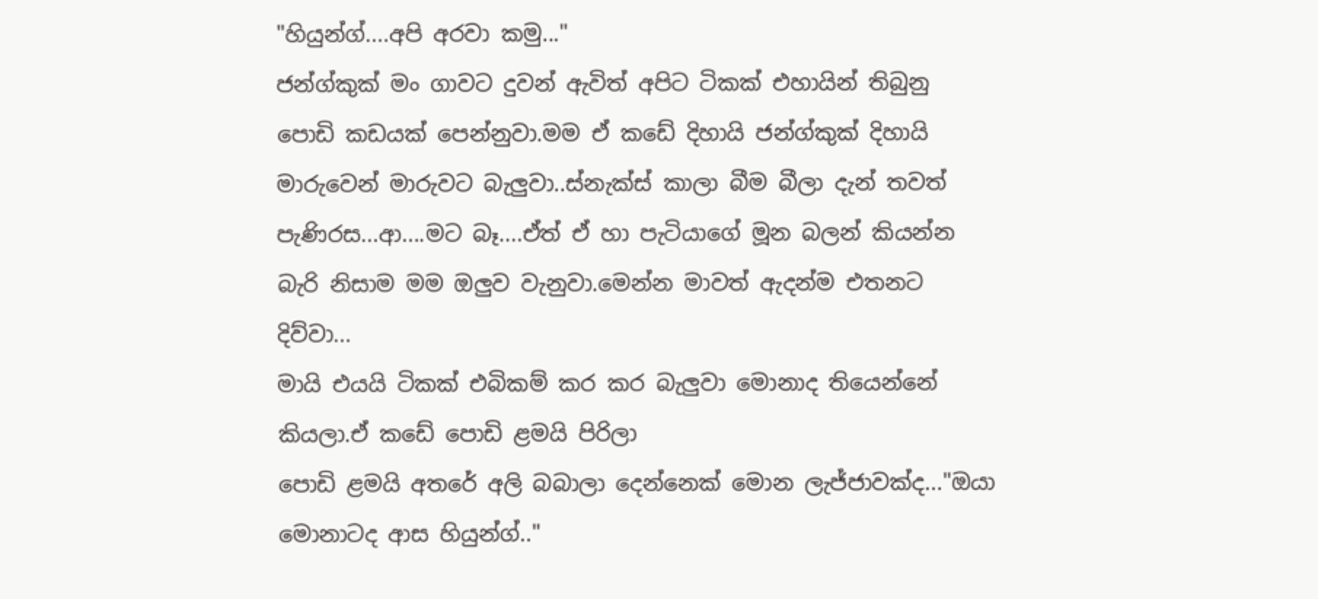"හියුන්ග්....අපි අරවා කමු..."
ජන්ග්කුක් මං ගාවට දුවන් ඇවිත් අපිට ටිකක් එහායින් තිබුනු පොඩි කඩයක් පෙන්නුවා.මම ඒ කඩේ දිහායි ජන්ග්කුක් දිහායි මාරුවෙන් මාරුවට බැලුවා..ස්නැක්ස් කාලා බීම බීලා දැන් තවත් පැණිරස...ආ....මට බෑ....ඒත් ඒ හා පැටියාගේ මූන බලන් කියන්න බැරි නිසාම මම ඔලුව වැනුවා.මෙන්න මාවත් ඇදන්ම එතනට දිව්වා...
මායි එයයි ටිකක් එබිකම් කර කර බැලුවා මොනාද තියෙන්නේ කියලා.ඒ කඩේ පොඩි ළමයි පිරිලා
පොඩි ළමයි අතරේ අලි බබාලා දෙන්නෙක් මොන ලැජ්ජාවක්ද..."ඔයා මොනාටද ආස හියුන්ග්.."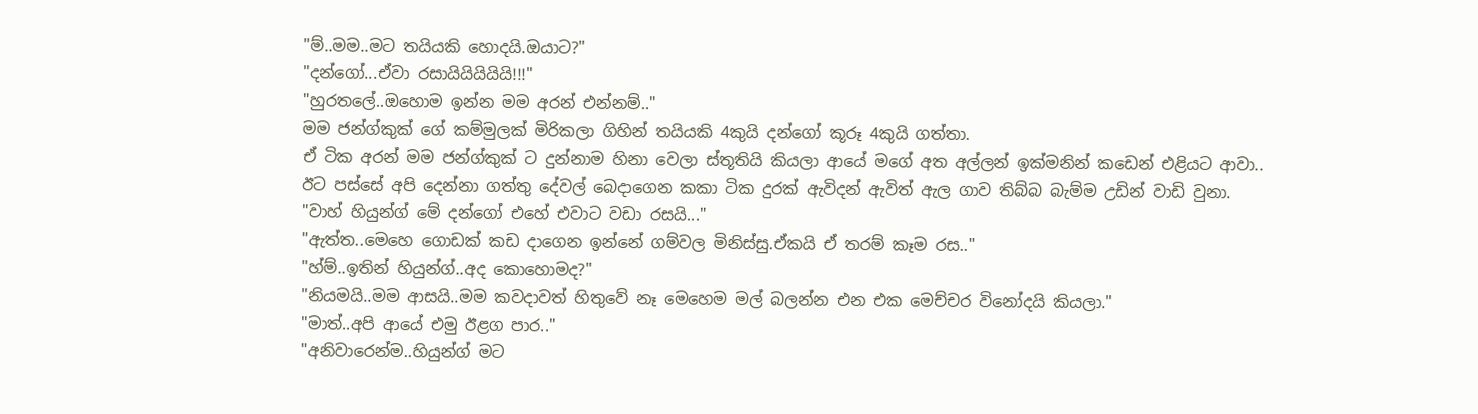"ම්..මම..මට තයියකි හොදයි.ඔයාට?"
"දන්ගෝ...ඒවා රසායියියියියි!!!"
"හුරතලේ..ඔහොම ඉන්න මම අරන් එන්නම්.."
මම ජන්ග්කුක් ගේ කම්මුලක් මිරිකලා ගිහින් තයියකි 4කුයි දන්ගෝ කූරූ 4කුයි ගත්තා.
ඒ ටික අරන් මම ජන්ග්කුක් ට දුන්නාම හිනා වෙලා ස්තූතියි කියලා ආයේ මගේ අත අල්ලන් ඉක්මනින් කඩෙන් එළියට ආවා..
ඊට පස්සේ අපි දෙන්නා ගත්තු දේවල් බෙදාගෙන කකා ටික දුරක් ඇවිදන් ඇවිත් ඇල ගාව තිබ්බ බැම්ම උඩින් වාඩි වුනා.
"වාහ් හියුන්ග් මේ දන්ගෝ එහේ එවාට වඩා රසයි..."
"ඇත්ත..මෙහෙ ගොඩක් කඩ දාගෙන ඉන්නේ ගම්වල මිනිස්සු.ඒකයි ඒ තරම් කෑම රස.."
"හ්ම්..ඉතින් හියුන්ග්..අද කොහොමද?"
"නියමයි..මම ආසයි..මම කවදාවත් හිතුවේ නෑ මෙහෙම මල් බලන්න එන එක මෙච්චර විනෝදයි කියලා."
"මාත්..අපි ආයේ එමු ඊළග පාර.."
"අනිවාරෙන්ම..හියුන්ග් මට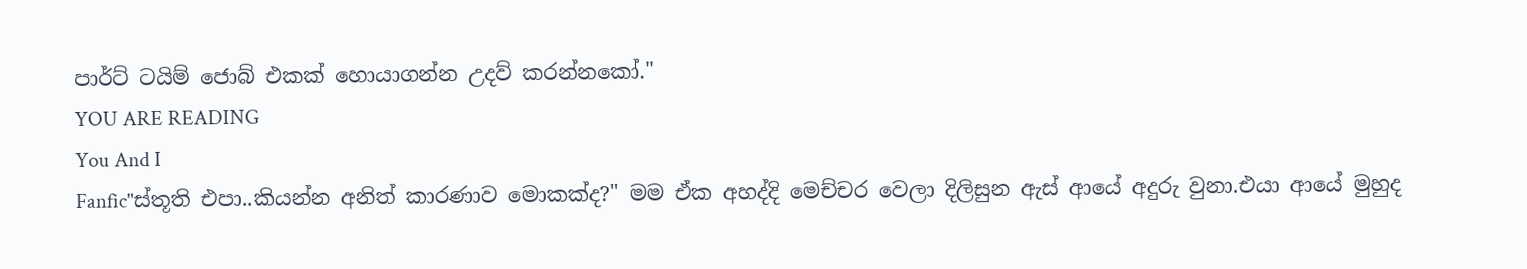පාර්ට් ටයිම් ජොබ් එකක් හොයාගන්න උදව් කරන්නකෝ."
YOU ARE READING
You And I
Fanfic"ස්තූති එපා..කියන්න අනිත් කාරණාව මොකක්ද?" මම ඒක අහද්දි මෙච්චර වෙලා දිලිසුන ඇස් ආයේ අදුරු වුනා.එයා ආයේ මුහුද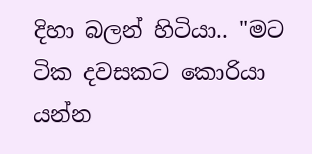දිහා බලන් හිටියා.. "මට ටික දවසකට කොරියා යන්න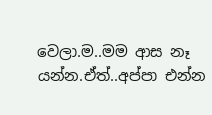වෙලා.ම..මම ආස නෑ යන්න.ඒත්..අප්පා එන්න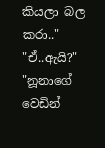කියලා බල කරා.." "ඒ..ඇයි?" "නූනාගේ වෙඩින්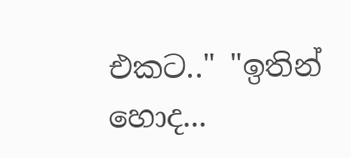එකට.." "ඉතින් හොද...